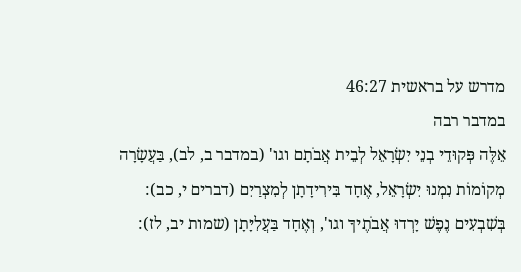מדרש על בראשית 46:27
במדבר רבה
אֵלֶּה פְּקוּדֵי בְנֵי יִשְׂרָאֵל לְבֵית אֲבֹתָם וגו' (במדבר ב, לב), בַּעֲשָׂרָה מְקוֹמוֹת נִמְנוּ יִשְׂרָאֵל, אֶחָד בִּירִידָתָן לְמִצְרַיִם (דברים י, כב): בְּשִׁבְעִים נֶפֶשׁ יָרְדוּ אֲבֹתֶיךָ וגו', וְאֶחָד בַּעֲלִיָּתָן (שמות יב, לז):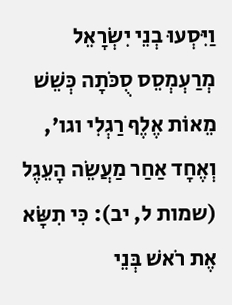וַיִּסְעוּ בְנֵי יִשְׂרָאֵל מְרַעְמְסֵס סֻכֹּתָה כְּשֵׁשׁ מֵאוֹת אֶלֶף רַגְלִי וגו', וְאֶחָד אַחַר מַעֲשֵׂה הָעֵגֶל (שמות ל, יב): כִּי תִשָֹּׂא אֶת רֹאשׁ בְּנֵי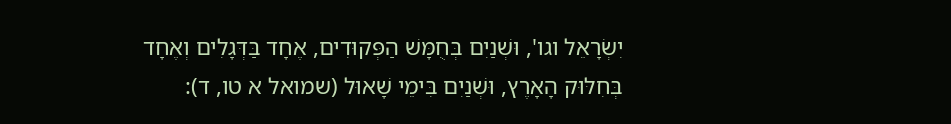יִשְׂרָאֵל וגו', וּשְׁנַיִם בְּחֻמָּשׁ הַפְּקוּדִים, אֶחָד בַּדְּגָלִים וְאֶחָד בְּחִלּוּק הָאָרֶץ, וּשְׁנַיִם בִּימֵי שָׁאוּל (שמואל א טו, ד):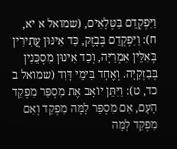וַיִּפְקְדֵם בַּטְּלָאִים, (שמואל א יא, ח): וַיִּפְקְדֵם בְּבָזֶק, כַּד אִינּוּן עֲתִירִין בְּאִלֵּין אִמְרַיָּה, וְכַד אִינוּן מִסְכֵּנִין בְּבִזְקַיָּה. וְאֶחָד בִּימֵי דָּוִד (שמואל ב כד, ט): וַיִּתֵּן יוֹאָב אֶת מִסְפַּר מִפְקַד הָעָם, אִם מִסְפַּר לָמָּה מִפְקַד וְאִם מִפְקַד לָמָּה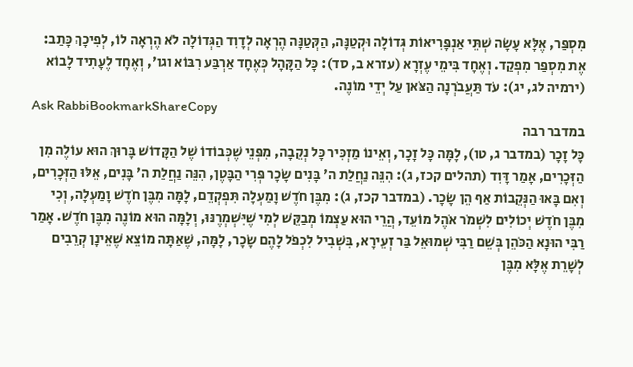מִסְפַּר, אֶלָּא עָשָׂה שְׁתֵּי אַנְפָּרִיאוֹת גְּדוֹלָה וּקְטַנָּה, הַקְּטַנָּה הֶרְאָה לְדָוִד הַגְּדוֹלָה לֹא הֶרְאָה לוֹ, לְפִיכָךְ כָּתַב: אֶת מִסְפַּר מִפְקַד. וְאֶחָד בִּימֵי עֶזְרָא (עזרא ב, סד): כָּל הַקָּהָל כְּאֶחָד אַרְבַּע רִבּוֹא וגו', וְאֶחָד לֶעָתִיד לָבוֹא (ירמיה לג, יג): עֹד תַּעֲבֹרְנָה הַצֹּאן עַל יְדֵי מוֹנֶה.
Ask RabbiBookmarkShareCopy
במדבר רבה
כָּל זָכָר (במדבר ג, טו), לָמָּה כָּל זָכָר, וְאֵינוֹ מַזְכִּיר כָּל נְקֵבָה, מִפְּנֵי שֶׁכְּבוֹדוֹ שֶׁל הַקָּדוֹשׁ בָּרוּךְ הוּא עוֹלֶה מִן הַזְּכָרִים, אָמַר דָּוִד (תהלים קכז, ג): הִנֵּה נַחֲלַת ה' בָּנִים שָׂכָר פְּרִי הַבָּטֶן, הִנֵּה נַחֲלַת ה' בָּנִים, אֵלּוּ הַזְּכָרִים, וְאִם בָּאוּ הַנְּקֵבוֹת אַף הֵן שָׂכָר. (במדבר קכז, ג): מִבֶּן חֹדֶשׁ וָמַעְלָה תִּפְקְדֵם, לָמָּה מִבֶּן חֹדֶשׁ וָמַעְלָה, וְכִי מִבֶּן חֹדֶשׁ יְכוֹלִים לִשְׁמֹר אֹהֶל מוֹעֵד, הֲרֵי הוּא עַצְמוֹ מְבַקֵּשׁ לְמִי שֶׁיִּשְׁמְרֶנּוּ, וְלָמָּה הוּא מוֹנֶה מִבֶּן חֹדֶשׁ. אָמַר רַבִּי הוּנָא הַכֹּהֵן בְּשֵׁם רַבִּי שְׁמוּאֵל בַּר זְעֵירָא, בִּשְׁבִיל לִכְפֹּל לָהֶם שָׂכָר, לָמָּה, שֶׁאַתָּה מוֹצֵא שֶׁאֵינָן קְרֵבִים לְשָׁרֵת אֶלָּא מִבֶּן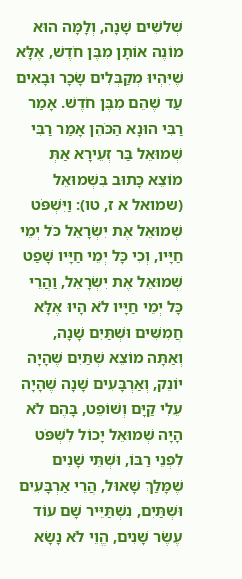שְׁלשִׁים שָׁנָה, וְלָמָּה הוּא מוֹנֶה אוֹתָן מִבֶּן חֹדֶשׁ, אֶלָּא שֶׁיִּהְיוּ מְקַבְּלִים שָׂכָר וּבָאִים עַד שֶׁהֵם מִבֶּן חֹדֶשׁ. אָמַר רַבִּי הוּנָא הַכֹּהֵן אָמַר רַבִּי שְׁמוּאֵל בַּר זְעֵירָא אַתְּ מוֹצֵא כָּתוּב בִּשְׁמוּאֵל (שמואל א ז, טו): וַיִּשְׁפֹּט שְׁמוּאֵל אֶת יִשְׂרָאֵל כֹּל יְמֵי חַיָּיו, וְכִי כָּל יְמֵי חַיָּיו שָׁפַט שְׁמוּאֵל אֶת יִשְׂרָאֵל, וַהֲרֵי כָּל יְמֵי חַיָּיו לֹא הָיוּ אֶלָּא חֲמִשִּׁים וּשְׁתַּיִם שָׁנָה, וְאַתָּה מוֹצֵא שְׁתַּיִם שֶׁהָיָה יוֹנֵק, וְאַרְבָּעִים שָׁנָה שֶׁהָיָה עֵלִי קַיָּם וְשׁוֹפֵט, בָּהֶם לֹא הָיָה שְׁמוּאֵל יָכוֹל לִשְׁפֹּט לִפְנֵי רַבּוֹ, וּשְׁתֵּי שָׁנִים שֶׁמָּלַךְ שָׁאוּל, הֲרֵי אַרְבָּעִים וּשְׁתַּיִם, נִשְׁתַּיֵּיר שָׁם עוֹד עֶשֶׂר שָׁנִים, הֱוֵי לֹא נָשָׂא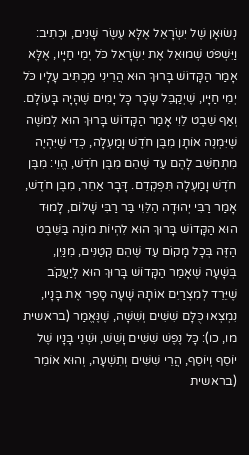נְשׂוּאָן שֶׁל יִשְׂרָאֵל אֶלָּא עֶשֶׂר שָׁנִים, וּכְתִיב: וַיִּשְׁפֹּט שְׁמוּאֵל אֶת יִשְׂרָאֵל כֹּל יְמֵי חַיָּיו, אֶלָּא אָמַר הַקָּדוֹשׁ בָּרוּךְ הוּא הֲרֵינִי מַכְתִּיב עָלָיו כֹּל יְמֵי חַיָּיו, שֶׁיְקַבֵּל שָׂכָר כָּל יָמִים שֶׁהָיָה בָּעוֹלָם. וְאַף שֵׁבֶט לֵוִי אָמַר הַקָּדוֹשׁ בָּרוּךְ הוּא לְמשֶׁה שֶׁיִּמְנֶה אוֹתָן מִבֶּן חֹדֶשׁ וָמַעְלָה, כְּדֵי שֶׁיִּהְיֶה מִתְחַשֵּׁב לָהֶם עַד שֶׁהֵם מִבֶּן חֹדֶשׁ, הֱוֵי: מִבֶּן חֹדֶשׁ וָמַעְלָה תִּפְקְדֵם. דָּבָר אַחֵר, מִבֶּן חֹדֶשׁ, אָמַר רַבִּי יְהוּדָה הַלֵּוִי בַּר רַבִּי שָׁלוֹם, לָמוּד הוּא הַקָּדוֹשׁ בָּרוּךְ הוּא לִהְיוֹת מוֹנֶה בַּשֵּׁבֶט הַזֶּה בְּכָל מָקוֹם עַד שֶׁהֵם קְטַנִּים, מִנַּיִן, בְּשָׁעָה שֶׁאָמַר הַקָּדוֹשׁ בָּרוּךְ הוּא לְיַעֲקֹב שֶׁיֵּרֵד לְמִצְרַיִם אוֹתָהּ שָׁעָה סָפַר אֶת בָּנָיו, נִמְצְאוּ כֻּלָּם שִׁשִּׁים וְשִׁשָּׁה, שֶׁנֶּאֱמַר (בראשית מו, כו): כָּל נֶפֶשׁ שִׁשִּׁים וָשֵׁשׁ, וּשְׁנֵי בָּנָיו שֶׁל יוֹסֵף וְיוֹסֵף, הֲרֵי שִׁשִּׁים וְתִשְׁעָה, וְהוּא אוֹמֵר (בראשית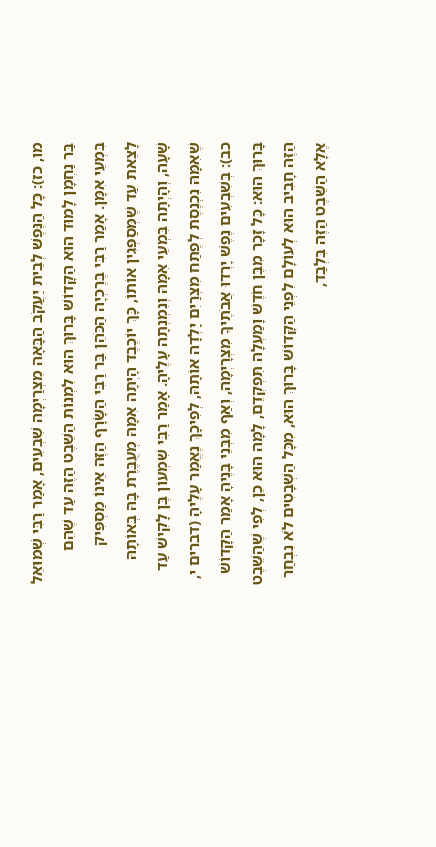מו, כז): כָּל הַנֶּפֶשׁ לְבֵית יַעֲקֹב הַבָּאָה מִצְרַיְמָה שִׁבְעִים, אָמַר רַבִּי שְׁמוּאֵל בַּר נַחְמָן לָמוּד הוּא הַקָּדוֹשׁ בָּרוּךְ הוּא לִמְנוֹת הַשֵּׁבֶט הַזֶּה עַד שֶׁהֵם בִּמְעֵי אִמָּן. אָמַר רַבִּי בֶּרֶכְיָה הַכֹּהֵן בַּר רַבִּי הַשָֹּׂרָף הַזֶּה אֵינוֹ מַסְפִּיק לָצֵאת עַד שֶׁמְּסַפְּגִין אוֹתוֹ, כָּךְ יוֹכֶבֶד הָיְתָה אִמָּהּ מְעֻבֶּרֶת בָּהּ בְּאוֹתָהּ שָׁעָה, וְהָיְתָה בִּמְעֵי אִמָּהּ וְנִמְנְתָה עָלֶיהָ. אָמַר רַבִּי שִׁמְעוֹן בֶּן לָקִישׁ עַד שֶׁאִמָּהּ נִכְנֶסֶת לְפֶתַח מִצְרַיִם יָלְדָה אוֹתָהּ, לְפִיכָךְ נֶאֱמַר עָלֶיהָ (דברים י, כב): בְּשִׁבְעִים נֶפֶשׁ יָרְדוּ אֲבֹתֶיךָ מִצְרָיְמָה, וְאַף מִבְּנֵי בָּנֶיהָ אָמַר הַקָּדוֹשׁ בָּרוּךְ הוּא: כָּל זָכָר מִבֶּן חֹדֶשׁ וָמַעְלָה תִּפְקְדֵם, לָמָּה הוּא כֵן, לְפִי שֶׁהַשֵּׁבֶט הַזֶּה חָבִיב הוּא לְעוֹלָם לִפְנֵי הַקָּדוֹשׁ בָּרוּךְ הוּא, מִכָּל הַשְּׁבָטִים לֹא נִבְחַר אֶלָּא הַשֵּׁבֶט הַזֶּה בִּלְבַד,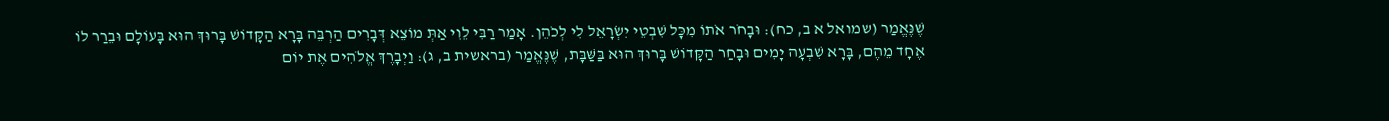שֶׁנֶּאֱמַר (שמואל א ב, כח): וּבָחֹר אֹתוֹ מִכָּל שִׁבְטֵי יִשְׂרָאֵל לִי לְכֹהֵן. אָמַר רַבִּי לֵוִי אַתְּ מוֹצֵא דְּבָרִים הַרְבֵּה בָּרָא הַקָּדוֹשׁ בָּרוּךְ הוּא בָּעוֹלָם וּבֵרַר לוֹ אֶחָד מֵהֶם, בָּרָא שִׁבְעָה יָמִים וּבָחַר הַקָּדוֹשׁ בָּרוּךְ הוּא בַּשַּׁבָּת, שֶׁנֶּאֱמַר (בראשית ב, ג): וַיְבָרֶךְ אֱלֹהִים אֶת יוֹם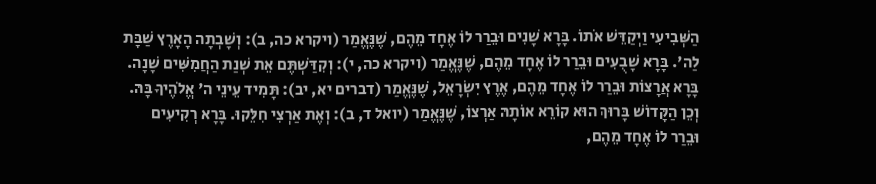הַשְּׁבִיעִי וַיְקַדֵּשׁ אֹתוֹ. בָּרָא שָׁנִים וּבֵרַר לוֹ אֶחָד מֵהֶם, שֶׁנֶּאֱמַר (ויקרא כה, ב): וְשָׁבְתָה הָאָרֶץ שַׁבָּת לַה'. בָּרָא שָׁבֻעִים וּבֵרַר לוֹ אֶחָד מֵהֶם, שֶׁנֶּאֱמַר (ויקרא כה, י): וְקִדַּשְׁתֶּם אֵת שְׁנַת הַחֲמִשִּׁים שָׁנָה. בָּרָא אֲרָצוֹת וּבֵרַר לוֹ אֶחָד מֵהֶם, אֶרֶץ יִשְׂרָאֵל, שֶׁנֶּאֱמַר (דברים יא, יב): תָּמִיד עֵינֵי ה' אֱלֹהֶיךָ בָּהּ. וְכֵן הַקָּדוֹשׁ בָּרוּךְ הוּא קוֹרֵא אוֹתָהּ אַרְצוֹ, שֶׁנֶּאֱמַר (יואל ד, ב): וְאֶת אַרְצִי חִלֵּקוּ. בָּרָא רְקִיעִים וּבֵרַר לוֹ אֶחָד מֵהֶם,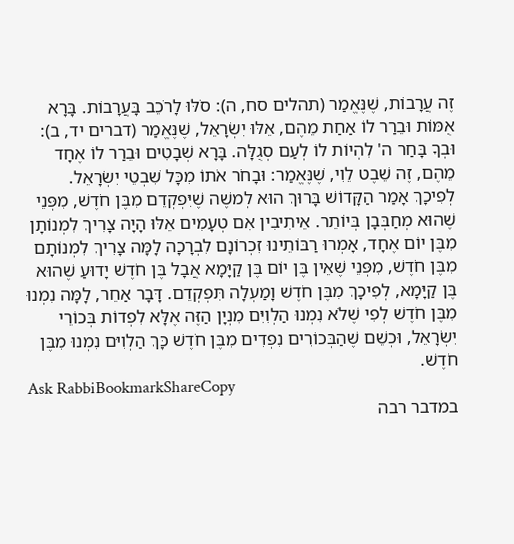זֶה עֲרָבוֹת, שֶׁנֶּאֱמַר (תהלים סח, ה): סֹלּוּ לָרֹכֵב בָּעֲרָבוֹת. בָּרָא אֻמּוֹת וּבֵרַר לוֹ אַחַת מֵהֶם, אֵלּוּ יִשְׂרָאֵל, שֶׁנֶּאֱמַר (דברים יד, ב): וּבְךָ בָּחַר ה' לִהְיוֹת לוֹ לְעַם סְגֻלָּה. בָּרָא שְׁבָטִים וּבֵרַר לוֹ אֶחָד מֵהֶם, זֶה שֵׁבֶט לֵוִי, שֶׁנֶּאֱמַר: וּבָחֹר אֹתוֹ מִכָּל שִׁבְטֵי יִשְׂרָאֵל. לְפִיכָךְ אָמַר הַקָּדוֹשׁ בָּרוּךְ הוּא לְמשֶׁה שֶׁיִּפְקְדֵם מִבֶּן חֹדֶשׁ, מִפְּנֵי שֶׁהוּא מְחַבְּבָן בְּיוֹתֵר. אֵיתִיבִין אִם טְעָמִים אֵלּוּ הָיָה צָרִיךְ לִמְנוֹתָן מִבֶּן יוֹם אֶחָד, אָמְרוּ רַבּוֹתֵינוּ זִכְרוֹנָם לִבְרָכָה לָמָּה צָרִיךְ לִמְנוֹתָם מִבֶּן חֹדֶשׁ, מִפְּנֵי שֶׁאֵין בֶּן יוֹם בֶּן קַיָּמָא אֲבָל בֶּן חֹדֶשׁ יָדוּעַ שֶׁהוּא בֶּן קַיָּמָא, לְפִיכָךְ מִבֶּן חֹדֶשׁ וָמַעְלָה תִּפְקְדֵם. דָּבָר אַחֵר, לָמָּה נִמְנוּ מִבֶּן חֹדֶשׁ לְפִי שֶׁלֹא נִמְנוּ הַלְוִיִּם מִנְיָן הַזֶּה אֶלָּא לִפְדוֹת בְּכוֹרֵי יִשְׂרָאֵל, וּכְשֵׁם שֶׁהַבְּכוֹרִים נִפְדִים מִבֶּן חֹדֶשׁ כָּךְ הַלְוִיּם נִמְנוּ מִבֶּן חֹדֶשׁ.
Ask RabbiBookmarkShareCopy
במדבר רבה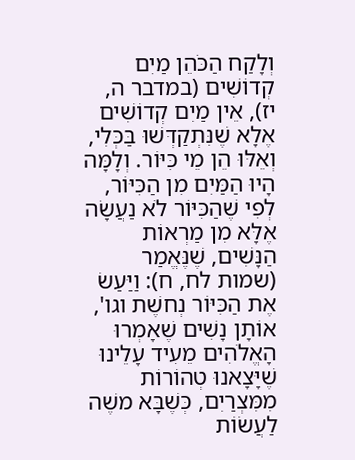וְלָקַח הַכֹּהֵן מַיִם קְדוֹשִׁים (במדבר ה, יז), אֵין מַיִם קְדוֹשִׁים אֶלָא שֶׁנִּתְקַדְּשׁוּ בַּכְּלִי, וְאֵלּוּ הֵן מֵי כִּיּוֹר. וְלָמָּה הָיוּ הַמַּיִם מִן הַכִּיּוֹר, לְפִי שֶׁהַכִּיּוֹר לֹא נַעֲשָׂה אֶלָּא מִן מַרְאוֹת הַנָּשִׁים, שֶׁנֶּאֱמַר (שמות לח, ח): וַיַּעַשׂ אֶת הַכִּיּוֹר נְחשֶׁת וגו', אוֹתָן נָשִׁים שֶׁאָמְרוּ הָאֱלֹהִים מֵעִיד עָלֵינוּ שֶׁיָּצָאנוּ טְהוֹרוֹת מִמִּצְרַיִם, כְּשֶׁבָּא משֶׁה לַעֲשׂוֹת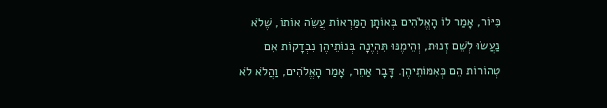כִּיּוֹר, אָמַר לוֹ הָאֱלֹהִים בְּאוֹתָן הַמַּרְאוֹת עֲשֵׂה אוֹתוֹ, שֶׁלֹא נַעֲשׂוּ לְשֵׁם זְנוּת, וְהֵימֶנּוּ תִּהְיֶנָה בְּנוֹתֵיהֶן נִבְדָקוֹת אִם טְהוֹרוֹת הֵם כְּאִמּוֹתֵיהֶן. דָּבָר אַחֵר, אָמַר הָאֱלֹהִים, וַהֲלֹא לֹא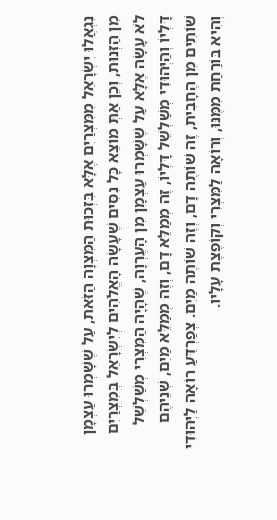נִגְאֲלוּ יִשְׂרָאֵל מִמִּצְרַיִם אֶלָּא בִּזְכוּת הַמִּצְוָה הַזֹּאת, עַל שֶׁשָּׁמְרוּ עַצְמָן מִן הַזְּנוּת, וְכֵן אַתְּ מוֹצֵא כָּל נִסִּים שֶׁעָשָׂה הָאֱלֹהִים לְיִשְׂרָאֵל בְּמִצְרַיִם לֹא עָשָׂה אֶלָּא עַל שֶׁשָּׁמְרוּ עַצְמָן מִן הָעֶרְוָה, שֶׁהָיָה הַמִּצְרִי מְשַׁלְשֵׁל דָּלְיוֹ וְהַיְּהוּדִי מְשַׁלְשֵׁל דָּלְיוֹ, זֶה מְמַלֵּא דָם, וְזֶה מְמַלֵּא מַיִם, שְׁנֵיהֶם שׁוֹתִים מִן הֶחָבִית, זֶה שׁוֹתֶה דָם, וְזֶה שׁוֹתֶה מַיִם. צְפַרְדֵּעַ רוֹאָה לַיְּהוּדִי וְהִיא בּוֹרַחַת מִמֶּנּוּ, וְרוֹאָה לַמִּצְרִי וְקוֹפֶצֶת עָלָיו.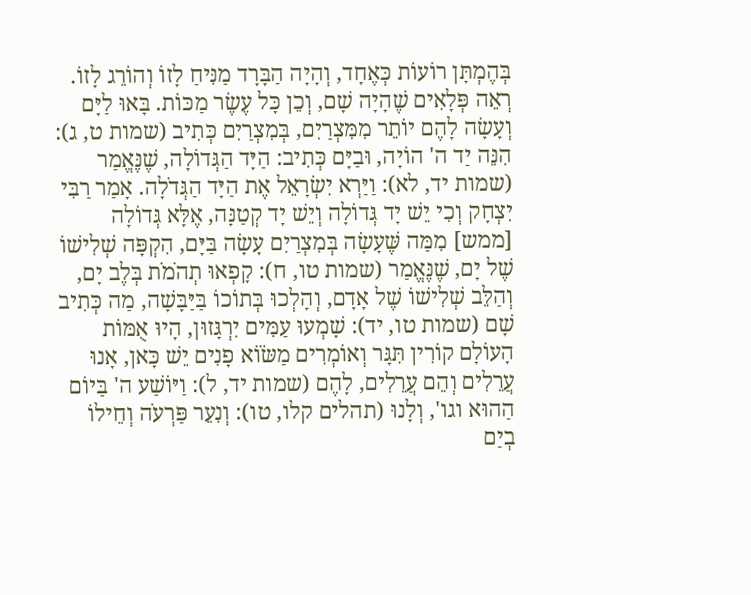בְּהֶמְתָּן רוֹעוֹת כְּאֶחָד, וְהָיָה הַבָּרָד מַנִּיחַ לָזוֹ וְהוֹרֵג לָזוֹ. רְאֵה פְּלָאִים שֶׁהָיָה שָׁם, וְכֵן כָּל עֶשֶׂר מַכּוֹת. בָּאוּ לַיָּם וְעָשָׂה לָהֶם יוֹתֵר מִמִּצְרַיִם, בְּמִצְרַיִם כְּתִיב (שמות ט, ג): הִנֵּה יַד ה' הוֹיָה, וּבַיָּם כְּתִיב: הַיָּד הַגְּדוֹלָה, שֶׁנֶּאֱמַר (שמות יד, לא): וַיַּרְא יִשְׂרָאֵל אֶת הַיָּד הַגְּדֹלָה. אָמַר רַבִּי יִצְחָק וְכִי יֵשׁ יָד גְּדוֹלָה וְיֵשׁ יָד קְטַנָּה, אֶלָּא גְּדוֹלָה [ממש] מִמַּה שֶּׁעָשָׂה בְּמִצְרַיִם עָשָׂה בַּיָּם, הִקְפָּה שְׁלִישׁוֹ שֶׁל יָם, שֶׁנֶּאֱמַר (שמות טו, ח): קָפְאוּ תְהֹמֹת בְּלֶב יָם, וְהַלֵּב שְׁלִישׁוֹ שֶׁל אָדָם, וְהָלְכוּ בְּתוֹכוֹ בַּיַּבָּשָׁה, מַה כְּתִיב שָׁם (שמות טו, יד): שָׁמְעוּ עַמִּים יִרְגָּזוּן, הָיוּ אֻמּוֹת הָעוֹלָם קוֹרִין תִּגָּר וְאוֹמְרִים מַשֹּׂוֹא פָנִים יֵשׁ כָּאן, אָנוּ עֲרֵלִים וְהֵם עֲרֵלִים, לָהֶם (שמות יד, ל): וַיּוֹשַׁע ה' בַּיוֹם הַהוּא וגו', וְלָנוּ (תהלים קלו, טו): וְנִעֵר פַּרְעֹה וְחֵילוֹ בְיַם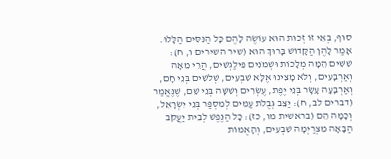סוּף, בְּאֵי זוֹ זְכוּת הוּא עוֹשֶׂה לָהֶם כָּל הַנִּסִּים הַלָּלוּ. אָמַר לָהֶן הַקָּדוֹשׁ בָּרוּךְ הוּא (שיר השירים ו, ח): שִׁשִּׁים הֵמָּה מְלָכוֹת וּשְׁמֹנִים פִּילַגְשִׁים, הֲרֵי מֵאָה וְאַרְבָּעִים, וְלֹא מָצִינוּ אֶלָּא שִׁבְעִים, שְׁלשִׁים בְּנֵי חָם, וְאַרְבָּעָה עָשָׂר בְּנֵי יֶפֶת, עֶשְׂרִים וְשִׁשָּׁה בְּנֵי שֵׁם, שֶׁנֶּאֱמַר (דברים לב, ח): יַצֵּב גְּבֻלֹת עַמִּים לְמִסְפַּר בְּנֵי יִשְׂרָאֵל, וְכָמָּה הֵם (בראשית מו, כז): כָּל הַנֶּפֶשׁ לְבֵית יַעֲקֹב הַבָּאָה מִצְרַיְמָה שִׁבְעִים, וְהָאֻמּוֹת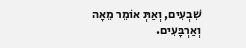שִׁבְעִים, וְאַתְּ אוֹמֵר מֵאָה וְאַרְבָּעִים.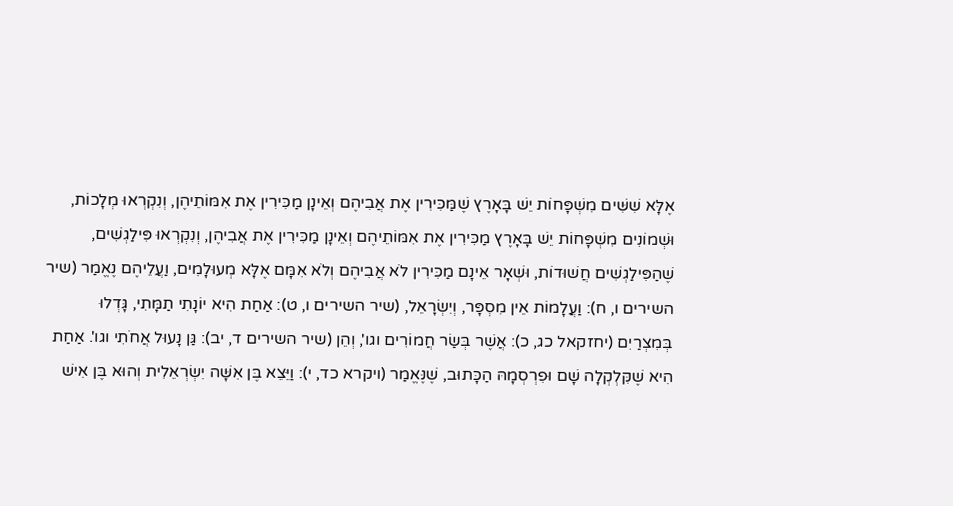אֶלָּא שִׁשִּׁים מִשְׁפָּחוֹת יֵשׁ בָּאָרֶץ שֶׁמַּכִּירִין אֶת אֲבִיהֶם וְאֵינָן מַכִּירִין אֶת אִמּוֹתֵיהֶן, וְנִקְרְאוּ מְלָכוֹת, וּשְׁמוֹנִים מִשְׁפָּחוֹת יֵשׁ בָּאָרֶץ מַכִּירִין אֶת אִמּוֹתֵיהֶם וְאֵינָן מַכִּירִין אֶת אֲבִיהֶן, וְנִקְרְאוּ פִּילַגְשִׁים, שֶׁהַפִּילַגְשִׁים חֲשׁוּדוֹת, וּשְׁאָר אֵינָם מַכִּירִין לֹא אֲבִיהֶם וְלֹא אִמָּם אֶלָּא מְעוּלָמִים, וַעֲלֵיהֶם נֶאֱמַר (שיר השירים ו, ח): וַעֲלָמוֹת אֵין מִסְפָּר, וְיִשְׂרָאֵל, (שיר השירים ו, ט): אַחַת הִיא יוֹנָתִי תַמָּתִי, גָּדְלוּ בְּמִצְרַיִם (יחזקאל כג, כ): אֲשֶׁר בְּשַׂר חֲמוֹרִים וגו', וְהֵן (שיר השירים ד, יב): גַּן נָעוּל אֲחֹתִי וגו'. אַחַת הִיא שֶׁקִּלְקְלָה שָׁם וּפִרְסְמָהּ הַכָּתוּב, שֶׁנֶּאֱמַר (ויקרא כד, י): וַיֵּצֵא בֶּן אִשָּׁה יִשְׂרְאֵלִית וְהוּא בֶּן אִישׁ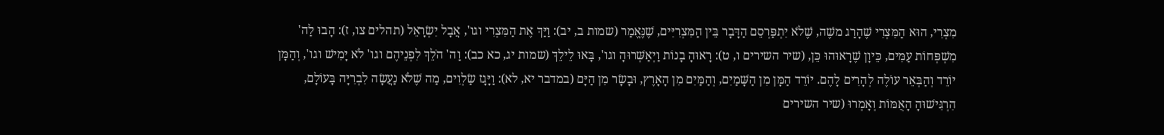מִצְרִי, הוּא הַמִּצְרִי שֶׁהָרַג משֶׁה, שֶׁלֹא יִתְפַּרְסֵם הַדָּבָר בֵּין הַמִּצְרִיִּים, שֶׁנֶּאֱמַר (שמות ב, יב): וַיַּךְ אֶת הַמִּצְרִי וגו', אֲבָל יִשְׂרָאֵל (תהלים צו, ז): הָבוּ לַה' מִשְׁפְּחוֹת עַמִּים, כֵּיוָן שֶׁרָאוּהוּ כֵּן, (שיר השירים ו, ט): רָאוּהָ בָנוֹת וַיְאַשְּׁרוּהָ וגו', בָּאוּ לֵילֵךְ (שמות יג, כא כב): וַה' הֹלֵךְ לִפְנֵיהֶם וגו' לֹא יָמִישׁ וגו', וְהַמָּן יוֹרֵד וְהַבְּאֵר עוֹלֶה לְהָרִים לָהֶם. יוֹרֵד הַמָּן מִן הַשָּׁמַיִם, וְהַמַּיִם מִן הָאָרֶץ, וּבָשָׂר מִן הַיָּם (במדבר יא, לא): וַיָּגָז שַׂלְוִים, מַה שֶׁלֹא נַעֲשָׂה לִבְרִיָּה בָּעוֹלָם, הִרְגִּישׁוּהָ הָאֻמּוֹת וְאָמְרוּ (שיר השירים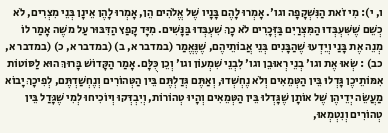ו, י): מִי זֹאת הַנִּשְׁקָפָה וגו'. אָמְרוּ לָהֶם בָּנָיו שֶׁל אֱלֹהִים הֵן, אָמְרוּ לָהֶן אֵינָן בְּנֵי מִצְרִים, לֹא כְשֵׁם שֶׁשִּׁעְבְּדוּ הַמִּצְרַיִם בַּזְּכָרִים לֹא כָךְ שִׁעְבְּדוּ בַּנָּשִׁים. מִיָּד קָפַץ הַדִּבּוּר עַל משֶׁה אָמַר לוֹ מְנֵה אֶת בָּנַי וְיֵדְעוּ שֶׁהַבָּנִים בְּנֵי אֲבוֹתֵיהֶם, שֶׁנֶּאֱמַר (במדבר א, ב) (במדבר א, כ) (במדבר א, כב) : שְׂאוּ אֶת וגו' בְנֵי רְאוּבֵן וגו' לִבְנֵי שִׁמְעוֹן וגו' וְכֵן כֻּלָּם. אָמַר הַקָּדוֹשׁ בָּרוּךְ הוּא לַסּוֹטוֹת אִמּוֹתֵיכֶן גָּדְלוּ בֵּין הַטְּמֵאִים וְלֹא נֶחְשְׁדוּ, וְאַתֶּם גְּדַלְתֶּם בֵּין הַטְּהוֹרִים וְנֶחְשַׁדְתֶּם, לְפִיכָךְ יָבוֹא מַעֲשֵׂה יְדֵיהֶן שֶׁל אוֹתָן שֶׁגָּדְלוּ בֵּין הַטְּמֵאִים וְהָיוּ טְהוֹרוֹת, וְיִבְדְּקוּ וְיוֹכִיחוּ לְמִי שֶׁגָּדַל בֵּין טְהוֹרִים וְנִטְמְאוּ,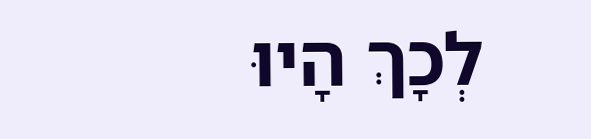לְכָךְ הָיוּ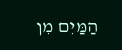הַמַּיִם מִן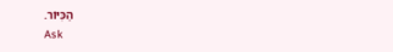הַכִּיּוֹר.
Ask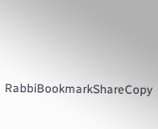RabbiBookmarkShareCopy